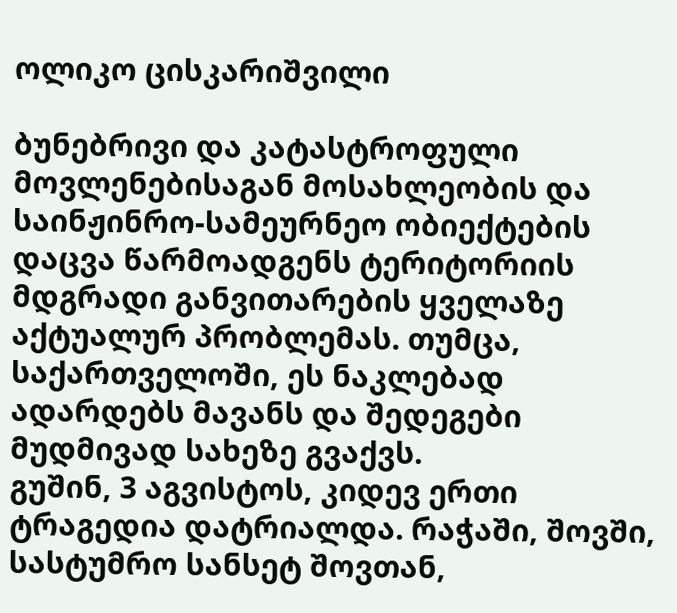ოლიკო ცისკარიშვილი

ბუნებრივი და კატასტროფული მოვლენებისაგან მოსახლეობის და საინჟინრო-სამეურნეო ობიექტების დაცვა წარმოადგენს ტერიტორიის მდგრადი განვითარების ყველაზე აქტუალურ პრობლემას. თუმცა, საქართველოში, ეს ნაკლებად ადარდებს მავანს და შედეგები მუდმივად სახეზე გვაქვს.
გუშინ, 3 აგვისტოს, კიდევ ერთი ტრაგედია დატრიალდა. რაჭაში, შოვში, სასტუმრო სანსეტ შოვთან,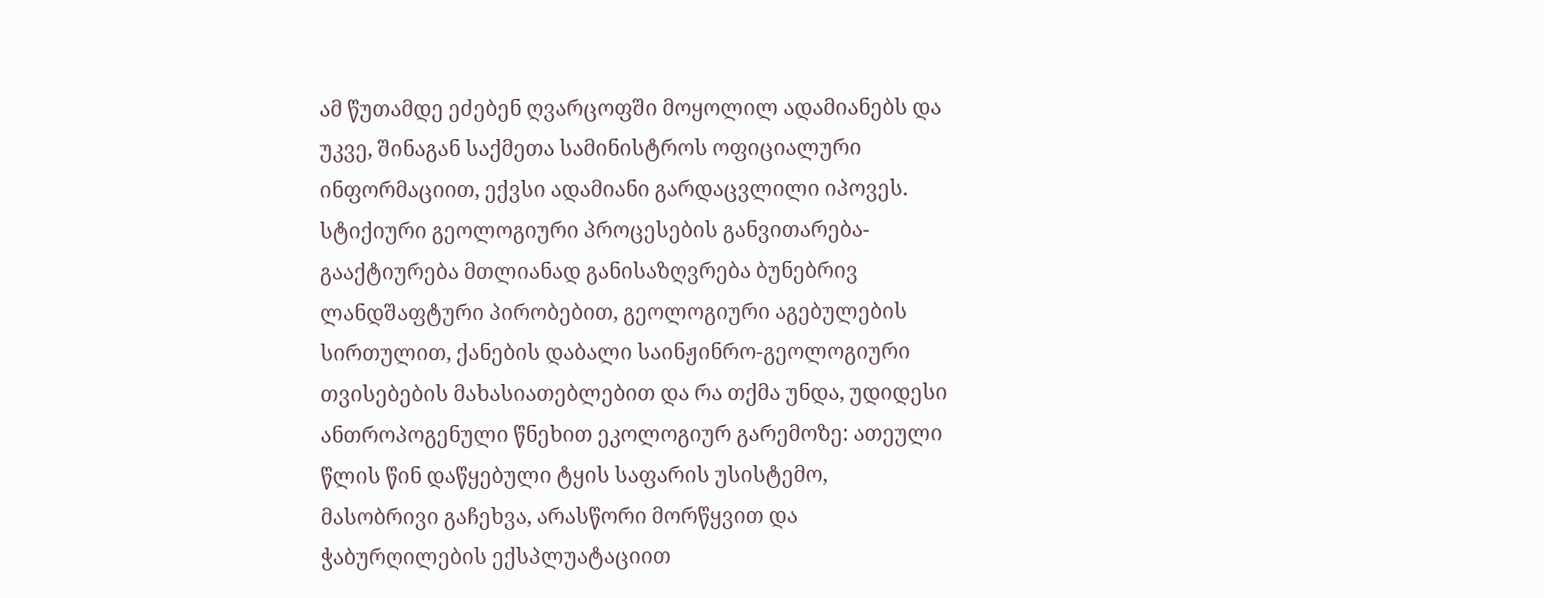ამ წუთამდე ეძებენ ღვარცოფში მოყოლილ ადამიანებს და უკვე, შინაგან საქმეთა სამინისტროს ოფიციალური ინფორმაციით, ექვსი ადამიანი გარდაცვლილი იპოვეს.
სტიქიური გეოლოგიური პროცესების განვითარება-გააქტიურება მთლიანად განისაზღვრება ბუნებრივ ლანდშაფტური პირობებით, გეოლოგიური აგებულების სირთულით, ქანების დაბალი საინჟინრო-გეოლოგიური თვისებების მახასიათებლებით და რა თქმა უნდა, უდიდესი ანთროპოგენული წნეხით ეკოლოგიურ გარემოზე: ათეული წლის წინ დაწყებული ტყის საფარის უსისტემო, მასობრივი გაჩეხვა, არასწორი მორწყვით და ჭაბურღილების ექსპლუატაციით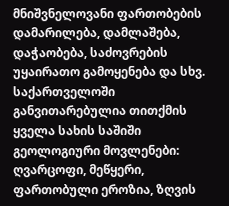მნიშვნელოვანი ფართობების დამარილება, დამლაშება, დაჭაობება, საძოვრების უყაირათო გამოყენება და სხვ.
საქართველოში განვითარებულია თითქმის ყველა სახის საშიში გეოლოგიური მოვლენები: ღვარცოფი, მეწყერი, ფართობული ეროზია, ზღვის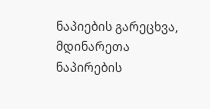ნაპიების გარეცხვა, მდინარეთა ნაპირების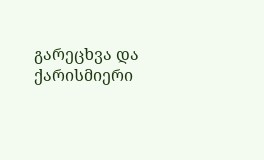გარეცხვა და ქარისმიერი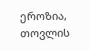ეროზია, თოვლის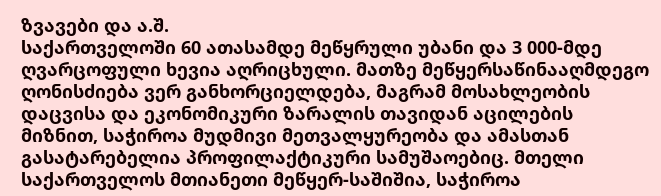ზვავები და ა.შ.
საქართველოში 60 ათასამდე მეწყრული უბანი და 3 000-მდე ღვარცოფული ხევია აღრიცხული. მათზე მეწყერსაწინააღმდეგო ღონისძიება ვერ განხორციელდება, მაგრამ მოსახლეობის დაცვისა და ეკონომიკური ზარალის თავიდან აცილების მიზნით, საჭიროა მუდმივი მეთვალყურეობა და ამასთან გასატარებელია პროფილაქტიკური სამუშაოებიც. მთელი საქართველოს მთიანეთი მეწყერ-საშიშია, საჭიროა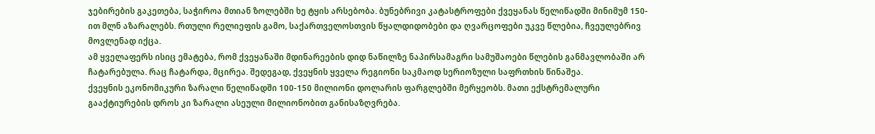ჯებირების გაკეთება, საჭიროა მთიან ზოლებში ხე ტყის არსებობა. ბუნებრივი კატასტროფები ქვეყანას წელიწადში მინიმუმ 150-ით მლნ აზარალებს. რთული რელიეფის გამო, საქართველოსთვის წყალდიდობები და ღვარცოფები უკვე წლებია, ჩვეულებრივ მოვლენად იქცა.
ამ ყველაფერს ისიც ემატება, რომ ქვეყანაში მდინარეების დიდ ნაწილზე ნაპირსამაგრი სამუშაოები წლების განმავლობაში არ ჩატარებულა. რაც ჩატარდა, მცირეა. შედეგად, ქვეყნის ყველა რეგიონი საკმაოდ სერიოზული საფრთხის წინაშეა.
ქვეყნის ეკონომიკური ზარალი წელიწადში 100-150 მილიონი დოლარის ფარგლებში მერყეობს. მათი ექსტრემალური გააქტიურების დროს კი ზარალი ასეული მილიონობით განისაზღვრება.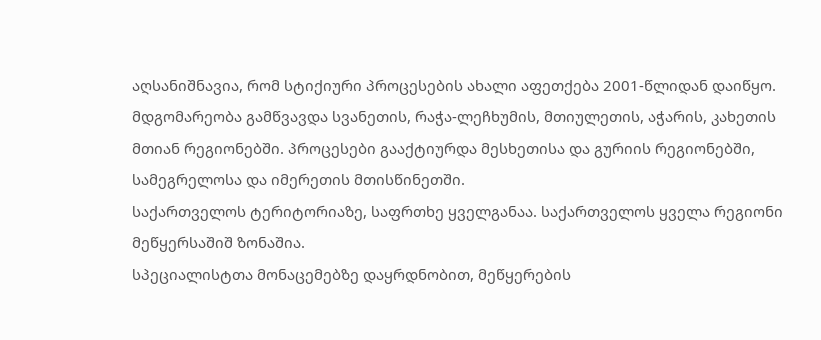აღსანიშნავია, რომ სტიქიური პროცესების ახალი აფეთქება 2001-წლიდან დაიწყო.
მდგომარეობა გამწვავდა სვანეთის, რაჭა-ლეჩხუმის, მთიულეთის, აჭარის, კახეთის მთიან რეგიონებში. პროცესები გააქტიურდა მესხეთისა და გურიის რეგიონებში, სამეგრელოსა და იმერეთის მთისწინეთში.
საქართველოს ტერიტორიაზე, საფრთხე ყველგანაა. საქართველოს ყველა რეგიონი მეწყერსაშიშ ზონაშია.
სპეციალისტთა მონაცემებზე დაყრდნობით, მეწყერების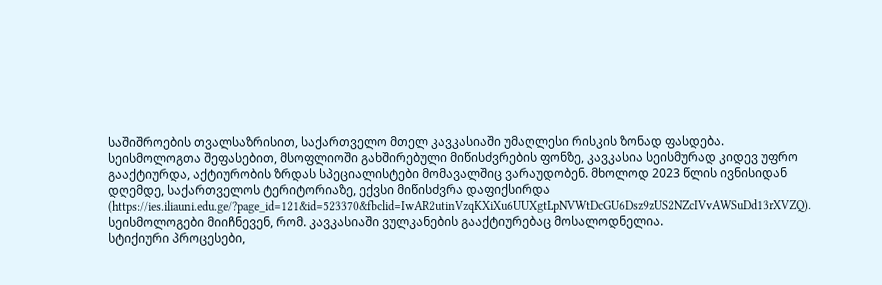საშიშროების თვალსაზრისით, საქართველო მთელ კავკასიაში უმაღლესი რისკის ზონად ფასდება. სეისმოლოგთა შეფასებით, მსოფლიოში გახშირებული მიწისძვრების ფონზე, კავკასია სეისმურად კიდევ უფრო გააქტიურდა, აქტიურობის ზრდას სპეციალისტები მომავალშიც ვარაუდობენ. მხოლოდ 2023 წლის ივნისიდან დღემდე, საქართველოს ტერიტორიაზე, ექვსი მიწისძვრა დაფიქსირდა (https://ies.iliauni.edu.ge/?page_id=121&id=523370&fbclid=IwAR2utinVzqKXiXu6UUXgtLpNVWtDcGU6Dsz9zUS2NZcIVvAWSuDd13rXVZQ). სეისმოლოგები მიიჩნევენ, რომ. კავკასიაში ვულკანების გააქტიურებაც მოსალოდნელია.
სტიქიური პროცესები,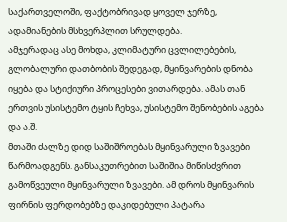საქართველოში, ფაქტობრივად ყოველ ჯერზე, ადამიანების მსხვერპლით სრულდება.
ამჯერადაც ასე მოხდა, კლიმატური ცვლილებების, გლობალური დათბობის შედეგად, მყინვარების დნობა იყება და სტიქიური პროცესები ვითარდება. ამას თან ერთვის უსისტემო ტყის ჩეხვა, უსისტემო შენობების აგება და ა.შ.
მთაში ძალზე დიდ საშიშროებას მყინვარული ზვავები წარმოადგენს. განსაკუთრებით საშიშია მიწისძვრით გამოწვეული მყინვარული ზვავები. ამ დროს მყინვარის ფირნის ფერდობებზე დაკიდებული პატარა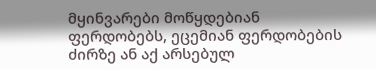მყინვარები მოწყდებიან ფერდობებს, ეცემიან ფერდობების ძირზე ან აქ არსებულ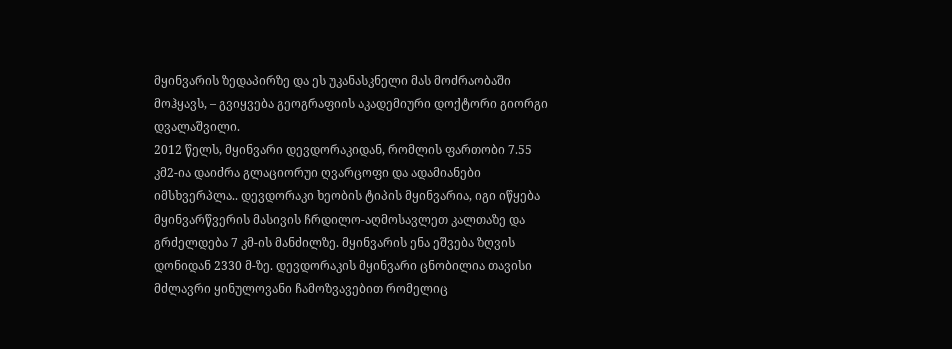მყინვარის ზედაპირზე და ეს უკანასკნელი მას მოძრაობაში მოჰყავს, – გვიყვება გეოგრაფიის აკადემიური დოქტორი გიორგი დვალაშვილი.
2012 წელს, მყინვარი დევდორაკიდან, რომლის ფართობი 7.55 კმ2-ია დაიძრა გლაციორუი ღვარცოფი და ადამიანები იმსხვერპლა.. დევდორაკი ხეობის ტიპის მყინვარია, იგი იწყება მყინვარწვერის მასივის ჩრდილო-აღმოსავლეთ კალთაზე და გრძელდება 7 კმ-ის მანძილზე. მყინვარის ენა ეშვება ზღვის დონიდან 2330 მ-ზე. დევდორაკის მყინვარი ცნობილია თავისი მძლავრი ყინულოვანი ჩამოზვავებით რომელიც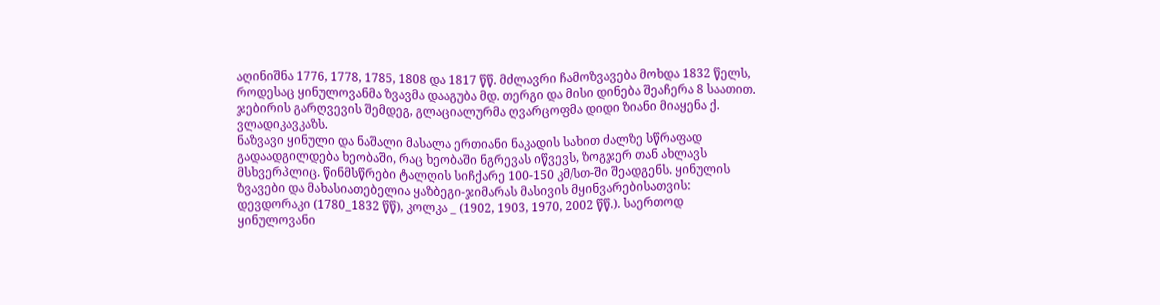აღინიშნა 1776, 1778, 1785, 1808 და 1817 წწ. მძლავრი ჩამოზვავება მოხდა 1832 წელს, როდესაც ყინულოვანმა ზვავმა დააგუბა მდ. თერგი და მისი დინება შეაჩერა 8 საათით. ჯებირის გარღვევის შემდეგ, გლაციალურმა ღვარცოფმა დიდი ზიანი მიაყენა ქ. ვლადიკავკაზს.
ნაზვავი ყინული და ნაშალი მასალა ერთიანი ნაკადის სახით ძალზე სწრაფად გადაადგილდება ხეობაში, რაც ხეობაში ნგრევას იწვევს, ზოგჯერ თან ახლავს მსხვერპლიც. წინმსწრები ტალღის სიჩქარე 100-150 კმ/სთ-ში შეადგენს. ყინულის ზვავები და მახასიათებელია ყაზბეგი-ჯიმარას მასივის მყინვარებისათვის: დევდორაკი (1780_1832 წწ), კოლკა _ (1902, 1903, 1970, 2002 წწ.). საერთოდ ყინულოვანი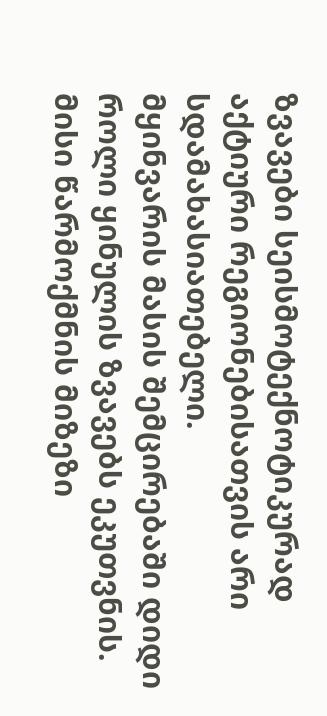ზვავები სეისმოტექნოტიკურად აქტიური რეგიონებისათვის არი სდამახასიათებელი.
მყინვარის მასის შემცირებაში დიდი როლი ყინულის ზვავებს ეკუთვნის. მისი წარმოქმნის მიზეზი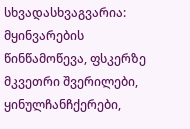სხვადასხვაგვარია: მყინვარების წინწამოწევა, ფსკერზე მკვეთრი შვერილები, ყინულჩანჩქერები,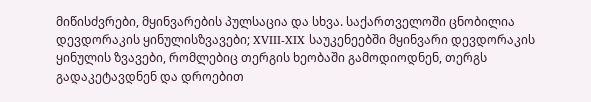მიწისძვრები, მყინვარების პულსაცია და სხვა. საქართველოში ცნობილია დევდორაკის ყინულისზვავები; XVIII-XIX საუკენეებში მყინვარი დევდორაკის ყინულის ზვავები, რომლებიც თერგის ხეობაში გამოდიოდნენ, თერგს გადაკეტავდნენ და დროებით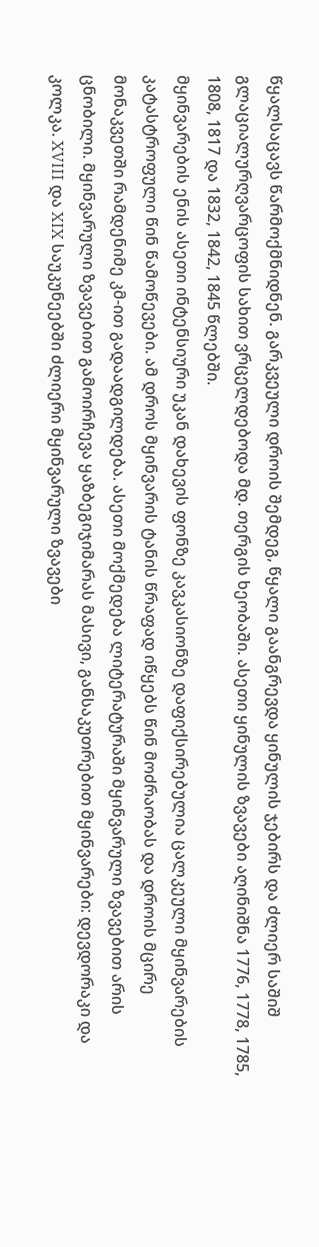წყალსაცავს წარმოქმნიდნენ. გარკვეული დროის შემდეგ, წყალი გაანგრევდა ყინულის ჯებირს და ძლიერ საშიშ გლაციალურღვარცოფის სახით ვრცელდებოდა მდ. თერგის ხეობაში. ასეთი ყინულის ზვავები აღინიშნა 1776, 1778, 1785, 1808, 1817 და 1832, 1842, 1845 წლებში.
მყინვარების ენის ასეთი ინტენსიური უკან დახევის ფონზე კავკასიონზე დაფიქსირებულია ცალკეული მყინვარების კატასტროფული წინ წამოწევები. ამ დროს მყინვარის ტანის წრაფად იწყებს წინ მოძრაობას და დროის მცირე მონაკვეთში რამდენიმე კმ-ით გადაადგილდება. ასეთი მოქმედება ლიტერატურაში მყინვარული ზვავებით არის ცნობილი. მყინვარული ზვავებით გამოირჩევა ყაზბეგიჯიმარას მასივი, განსაკუთრებით მყინვარები: დევდორაკი და კოლკა. XVIII და XIX საუკუნეებში ძლიერი მყინვარული ზვავები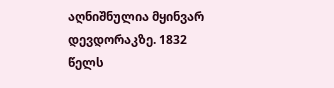აღნიშნულია მყინვარ დევდორაკზე. 1832 წელს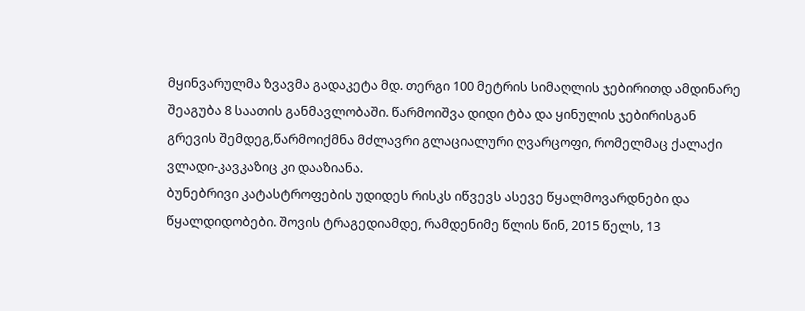მყინვარულმა ზვავმა გადაკეტა მდ. თერგი 100 მეტრის სიმაღლის ჯებირითდ ამდინარე შეაგუბა 8 საათის განმავლობაში. წარმოიშვა დიდი ტბა და ყინულის ჯებირისგან გრევის შემდეგ,წარმოიქმნა მძლავრი გლაციალური ღვარცოფი, რომელმაც ქალაქი ვლადი-კავკაზიც კი დააზიანა.
ბუნებრივი კატასტროფების უდიდეს რისკს იწვევს ასევე წყალმოვარდნები და წყალდიდობები. შოვის ტრაგედიამდე, რამდენიმე წლის წინ, 2015 წელს, 13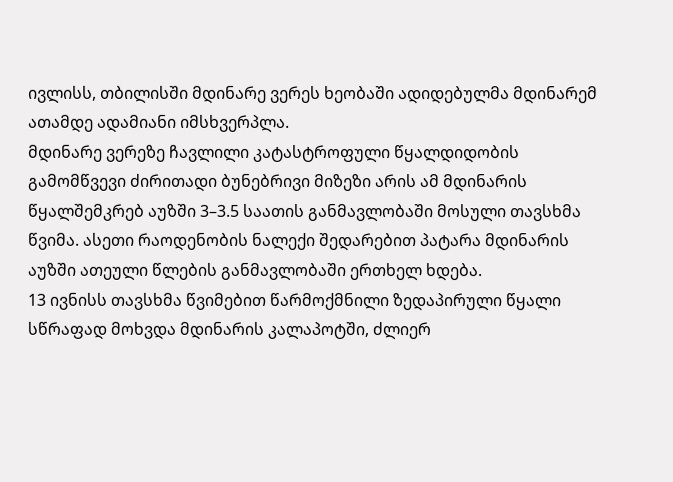ივლისს, თბილისში მდინარე ვერეს ხეობაში ადიდებულმა მდინარემ ათამდე ადამიანი იმსხვერპლა.
მდინარე ვერეზე ჩავლილი კატასტროფული წყალდიდობის გამომწვევი ძირითადი ბუნებრივი მიზეზი არის ამ მდინარის წყალშემკრებ აუზში 3–3.5 საათის განმავლობაში მოსული თავსხმა წვიმა. ასეთი რაოდენობის ნალექი შედარებით პატარა მდინარის აუზში ათეული წლების განმავლობაში ერთხელ ხდება.
13 ივნისს თავსხმა წვიმებით წარმოქმნილი ზედაპირული წყალი სწრაფად მოხვდა მდინარის კალაპოტში, ძლიერ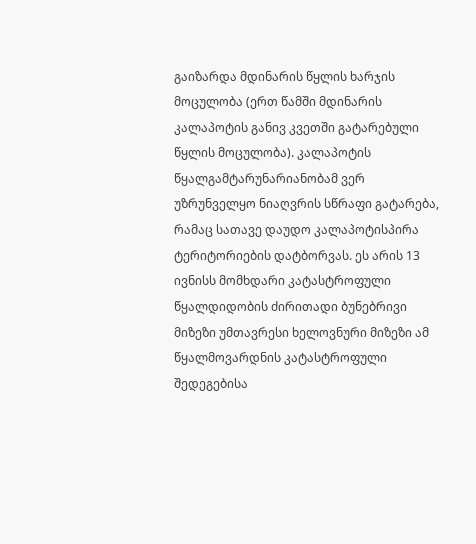გაიზარდა მდინარის წყლის ხარჯის მოცულობა (ერთ წამში მდინარის კალაპოტის განივ კვეთში გატარებული წყლის მოცულობა). კალაპოტის წყალგამტარუნარიანობამ ვერ უზრუნველყო ნიაღვრის სწრაფი გატარება, რამაც სათავე დაუდო კალაპოტისპირა ტერიტორიების დატბორვას. ეს არის 13 ივნისს მომხდარი კატასტროფული წყალდიდობის ძირითადი ბუნებრივი მიზეზი უმთავრესი ხელოვნური მიზეზი ამ წყალმოვარდნის კატასტროფული შედეგებისა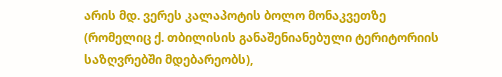არის მდ. ვერეს კალაპოტის ბოლო მონაკვეთზე (რომელიც ქ. თბილისის განაშენიანებული ტერიტორიის საზღვრებში მდებარეობს),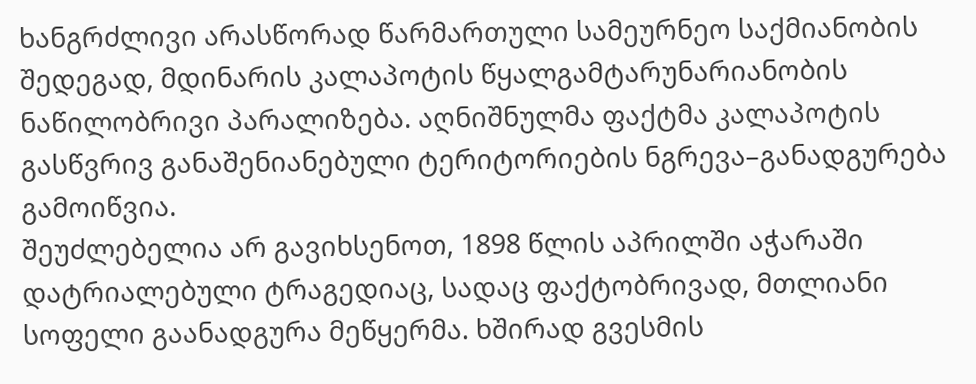ხანგრძლივი არასწორად წარმართული სამეურნეო საქმიანობის შედეგად, მდინარის კალაპოტის წყალგამტარუნარიანობის ნაწილობრივი პარალიზება. აღნიშნულმა ფაქტმა კალაპოტის გასწვრივ განაშენიანებული ტერიტორიების ნგრევა–განადგურება გამოიწვია.
შეუძლებელია არ გავიხსენოთ, 1898 წლის აპრილში აჭარაში დატრიალებული ტრაგედიაც, სადაც ფაქტობრივად, მთლიანი სოფელი გაანადგურა მეწყერმა. ხშირად გვესმის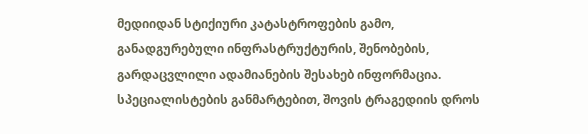მედიიდან სტიქიური კატასტროფების გამო, განადგურებული ინფრასტრუქტურის, შენობების, გარდაცვლილი ადამიანების შესახებ ინფორმაცია.
სპეციალისტების განმარტებით, შოვის ტრაგედიის დროს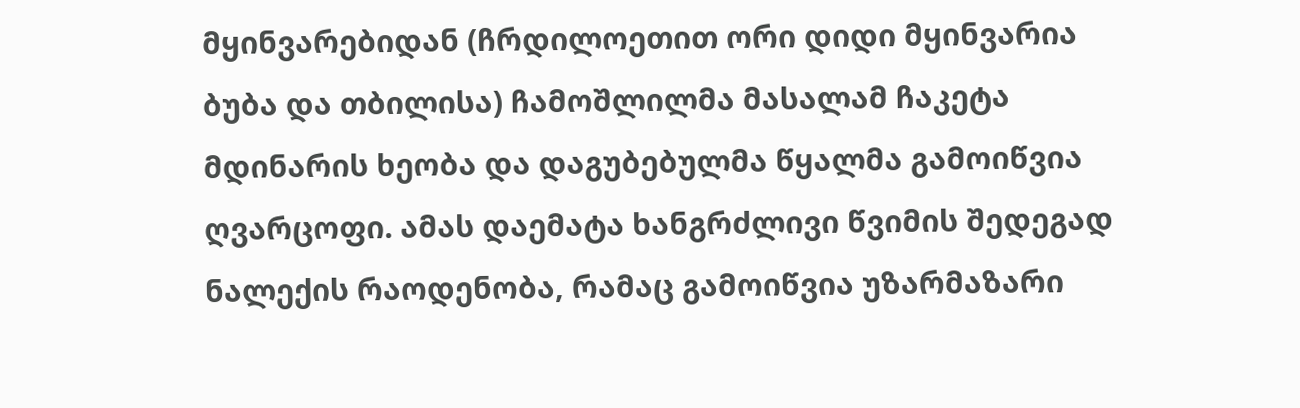მყინვარებიდან (ჩრდილოეთით ორი დიდი მყინვარია ბუბა და თბილისა) ჩამოშლილმა მასალამ ჩაკეტა მდინარის ხეობა და დაგუბებულმა წყალმა გამოიწვია ღვარცოფი. ამას დაემატა ხანგრძლივი წვიმის შედეგად ნალექის რაოდენობა, რამაც გამოიწვია უზარმაზარი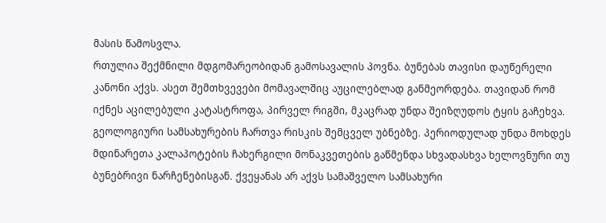მასის წამოსვლა.
რთულია შექმნილი მდგომარეობიდან გამოსავალის პოვნა. ბუნებას თავისი დაუწერელი კანონი აქვს. ასეთ შემთხვევები მომავალშიც აუცილებლად განმეორდება. თავიდან რომ იქნეს აცილებული კატასტროფა, პირველ რიგში, მკაცრად უნდა შეიზღუდოს ტყის გაჩეხვა. გეოლოგიური სამსახურების ჩართვა რისკის შემცველ უბნებზე. პერიოდულად უნდა მოხდეს მდინარეთა კალაპოტების ჩახერგილი მონაკვეთების გაწმენდა სხვადასხვა ხელოვნური თუ ბუნებრივი ნარჩენებისგან. ქვეყანას არ აქვს სამაშველო სამსახური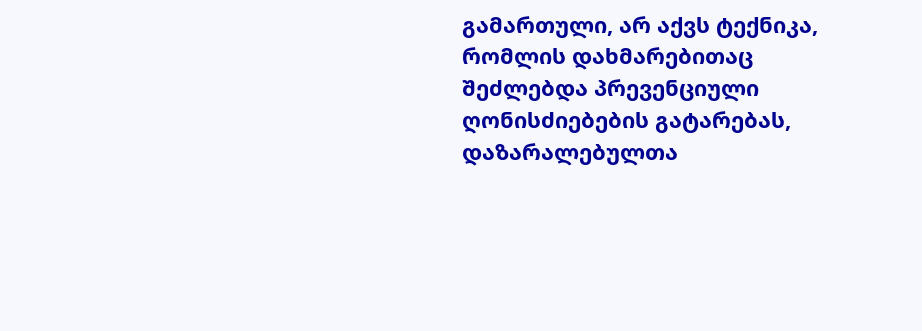გამართული, არ აქვს ტექნიკა, რომლის დახმარებითაც შეძლებდა პრევენციული ღონისძიებების გატარებას, დაზარალებულთა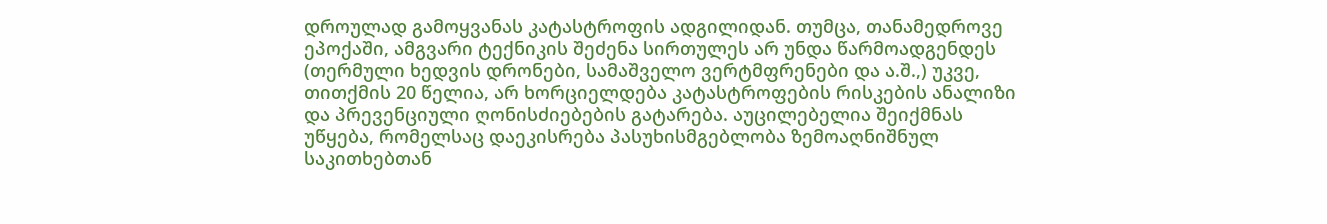დროულად გამოყვანას კატასტროფის ადგილიდან. თუმცა, თანამედროვე ეპოქაში, ამგვარი ტექნიკის შეძენა სირთულეს არ უნდა წარმოადგენდეს (თერმული ხედვის დრონები, სამაშველო ვერტმფრენები და ა.შ.,) უკვე, თითქმის 20 წელია, არ ხორციელდება კატასტროფების რისკების ანალიზი და პრევენციული ღონისძიებების გატარება. აუცილებელია შეიქმნას უწყება, რომელსაც დაეკისრება პასუხისმგებლობა ზემოაღნიშნულ საკითხებთან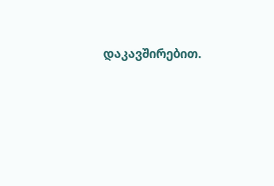დაკავშირებით.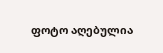ფოტო აღებულია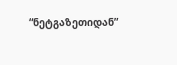“ნეტგაზეთიდან”